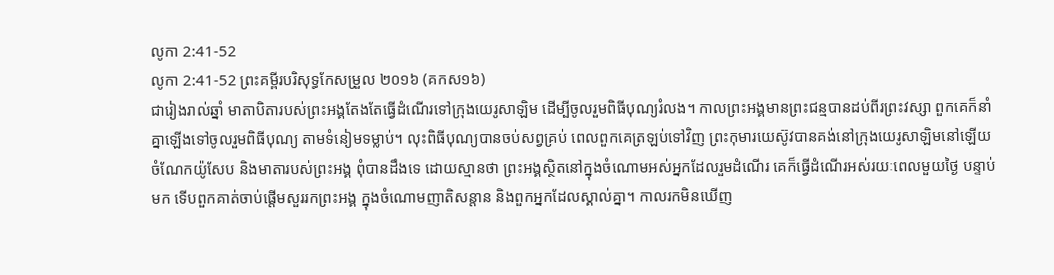លូកា 2:41-52
លូកា 2:41-52 ព្រះគម្ពីរបរិសុទ្ធកែសម្រួល ២០១៦ (គកស១៦)
ជារៀងរាល់ឆ្នាំ មាតាបិតារបស់ព្រះអង្គតែងតែធ្វើដំណើរទៅក្រុងយេរូសាឡិម ដើម្បីចូលរួមពិធីបុណ្យរំលង។ កាលព្រះអង្គមានព្រះជន្មបានដប់ពីរព្រះវស្សា ពួកគេក៏នាំគ្នាឡើងទៅចូលរួមពិធីបុណ្យ តាមទំនៀមទម្លាប់។ លុះពិធីបុណ្យបានចប់សព្វគ្រប់ ពេលពួកគេត្រឡប់ទៅវិញ ព្រះកុមារយេស៊ូវបានគង់នៅក្រុងយេរូសាឡិមនៅឡើយ ចំណែកយ៉ូសែប និងមាតារបស់ព្រះអង្គ ពុំបានដឹងទេ ដោយស្មានថា ព្រះអង្គស្ថិតនៅក្នុងចំណោមអស់អ្នកដែលរួមដំណើរ គេក៏ធ្វើដំណើរអស់រយៈពេលមួយថ្ងៃ បន្ទាប់មក ទើបពួកគាត់ចាប់ផ្តើមសួររកព្រះអង្គ ក្នុងចំណោមញាតិសន្តាន និងពួកអ្នកដែលស្គាល់គ្នា។ កាលរកមិនឃើញ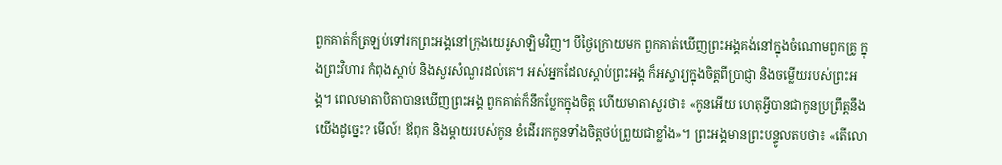ពួកគាត់ក៏ត្រឡប់ទៅរកព្រះអង្គនៅក្រុងយេរូសាឡិមវិញ។ បីថ្ងៃក្រោយមក ពួកគាត់ឃើញព្រះអង្គគង់នៅក្នុងចំណោមពួកគ្រូ ក្នុងព្រះវិហារ កំពុងស្តាប់ និងសួរសំណួរដល់គេ។ អស់អ្នកដែលស្តាប់ព្រះអង្គ ក៏អស្ចារ្យក្នុងចិត្តពីប្រាជ្ញា និងចម្លើយរបស់ព្រះអង្គ។ ពេលមាតាបិតាបានឃើញព្រះអង្គ ពួកគាត់ក៏នឹកប្លែកក្នុងចិត្ត ហើយមាតាសួរថា៖ «កូនអើយ ហេតុអ្វីបានជាកូនប្រព្រឹត្តនឹងយើងដូច្នេះ? មើល៍! ឪពុក និងម្តាយរបស់កូន ខំដើររកកូនទាំងចិត្តថប់ព្រួយជាខ្លាំង»។ ព្រះអង្គមានព្រះបន្ទូលតបថា៖ «តើលោ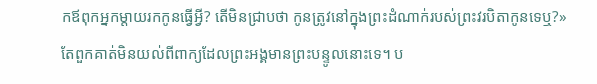កឪពុកអ្នកម្តាយរកកូនធ្វើអ្វី? តើមិនជ្រាបថា កូនត្រូវនៅក្នុងព្រះដំណាក់របស់ព្រះវរបិតាកូនទេឬ?» តែពួកគាត់មិនយល់ពីពាក្យដែលព្រះអង្គមានព្រះបន្ទូលនោះទេ។ ប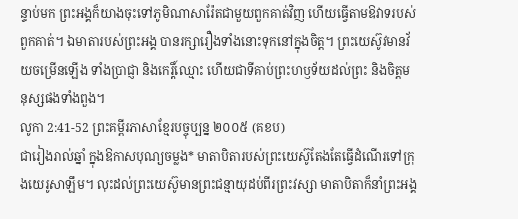ន្ទាប់មក ព្រះអង្គក៏យាងចុះទៅភូមិណាសារ៉ែតជាមួយពួកគាត់វិញ ហើយធ្វើតាមឱវាទរបស់ពួកគាត់។ ឯមាតារបស់ព្រះអង្គ បានរក្សារឿងទាំងនោះទុកនៅក្នុងចិត្ត។ ព្រះយេស៊ូវមានវ័យចម្រើនឡើង ទាំងប្រាជ្ញា និងកេរ្តិ៍ឈ្មោះ ហើយជាទីគាប់ព្រះហឫទ័យដល់ព្រះ និងចិត្តមនុស្សផងទាំងពួង។
លូកា 2:41-52 ព្រះគម្ពីរភាសាខ្មែរបច្ចុប្បន្ន ២០០៥ (គខប)
ជារៀងរាល់ឆ្នាំ ក្នុងឱកាសបុណ្យចម្លង* មាតាបិតារបស់ព្រះយេស៊ូតែងតែធ្វើដំណើរទៅក្រុងយេរូសាឡឹម។ លុះដល់ព្រះយេស៊ូមានព្រះជន្មាយុដប់ពីរព្រះវស្សា មាតាបិតាក៏នាំព្រះអង្គ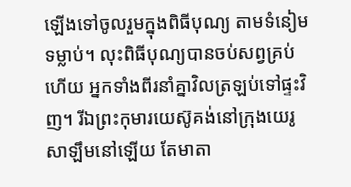ឡើងទៅចូលរួមក្នុងពិធីបុណ្យ តាមទំនៀមទម្លាប់។ លុះពិធីបុណ្យបានចប់សព្វគ្រប់ហើយ អ្នកទាំងពីរនាំគ្នាវិលត្រឡប់ទៅផ្ទះវិញ។ រីឯព្រះកុមារយេស៊ូគង់នៅក្រុងយេរូសាឡឹមនៅឡើយ តែមាតា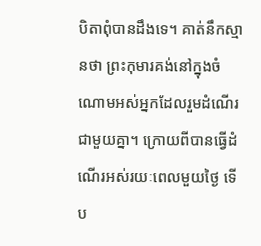បិតាពុំបានដឹងទេ។ គាត់នឹកស្មានថា ព្រះកុមារគង់នៅក្នុងចំណោមអស់អ្នកដែលរួមដំណើរជាមួយគ្នា។ ក្រោយពីបានធ្វើដំណើរអស់រយៈពេលមួយថ្ងៃ ទើប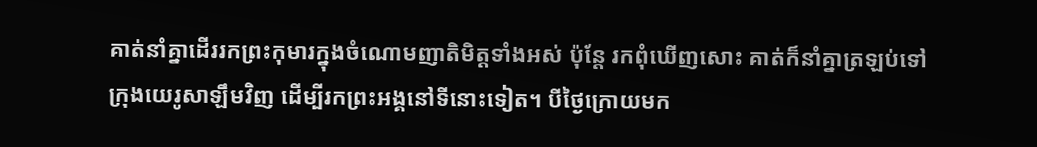គាត់នាំគ្នាដើររកព្រះកុមារក្នុងចំណោមញាតិមិត្តទាំងអស់ ប៉ុន្តែ រកពុំឃើញសោះ គាត់ក៏នាំគ្នាត្រឡប់ទៅក្រុងយេរូសាឡឹមវិញ ដើម្បីរកព្រះអង្គនៅទីនោះទៀត។ បីថ្ងៃក្រោយមក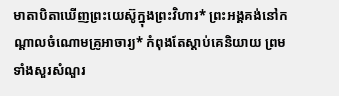មាតាបិតាឃើញព្រះយេស៊ូក្នុងព្រះវិហារ* ព្រះអង្គគង់នៅកណ្ដាលចំណោមគ្រូអាចារ្យ* កំពុងតែស្ដាប់គេនិយាយ ព្រមទាំងសួរសំណួរ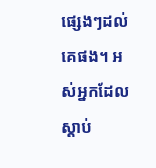ផ្សេងៗដល់គេផង។ អស់អ្នកដែលស្ដាប់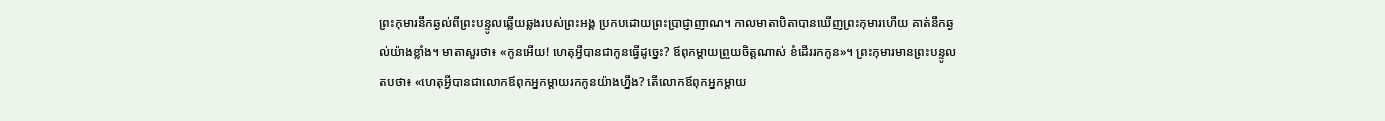ព្រះកុមារនឹកឆ្ងល់ពីព្រះបន្ទូលឆ្លើយឆ្លងរបស់ព្រះអង្គ ប្រកបដោយព្រះប្រាជ្ញាញាណ។ កាលមាតាបិតាបានឃើញព្រះកុមារហើយ គាត់នឹកឆ្ងល់យ៉ាងខ្លាំង។ មាតាសួរថា៖ «កូនអើយ! ហេតុអ្វីបានជាកូនធ្វើដូច្នេះ? ឪពុកម្ដាយព្រួយចិត្តណាស់ ខំដើររកកូន»។ ព្រះកុមារមានព្រះបន្ទូលតបថា៖ «ហេតុអ្វីបានជាលោកឪពុកអ្នកម្ដាយរកកូនយ៉ាងហ្នឹង? តើលោកឪពុកអ្នកម្ដាយ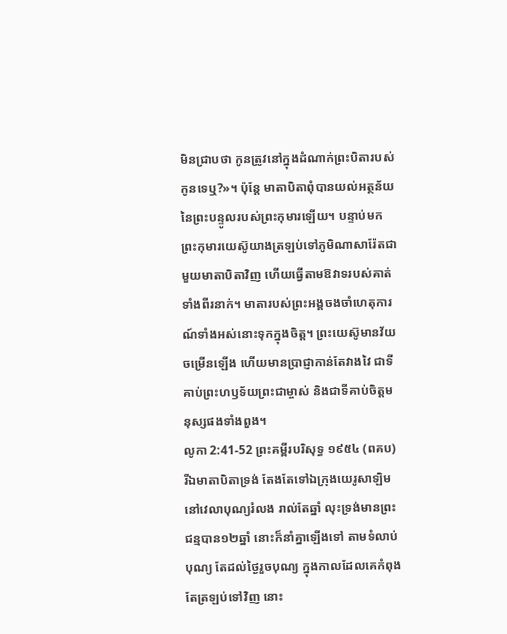មិនជ្រាបថា កូនត្រូវនៅក្នុងដំណាក់ព្រះបិតារបស់កូនទេឬ?»។ ប៉ុន្តែ មាតាបិតាពុំបានយល់អត្ថន័យនៃព្រះបន្ទូលរបស់ព្រះកុមារឡើយ។ បន្ទាប់មក ព្រះកុមារយេស៊ូយាងត្រឡប់ទៅភូមិណាសារ៉ែតជាមួយមាតាបិតាវិញ ហើយធ្វើតាមឱវាទរបស់គាត់ទាំងពីរនាក់។ មាតារបស់ព្រះអង្គចងចាំហេតុការណ៍ទាំងអស់នោះទុកក្នុងចិត្ត។ ព្រះយេស៊ូមានវ័យចម្រើនឡើង ហើយមានប្រាជ្ញាកាន់តែវាងវៃ ជាទីគាប់ព្រះហឫទ័យព្រះជាម្ចាស់ និងជាទីគាប់ចិត្តមនុស្សផងទាំងពួង។
លូកា 2:41-52 ព្រះគម្ពីរបរិសុទ្ធ ១៩៥៤ (ពគប)
រីឯមាតាបិតាទ្រង់ តែងតែទៅឯក្រុងយេរូសាឡិម នៅវេលាបុណ្យរំលង រាល់តែឆ្នាំ លុះទ្រង់មានព្រះជន្មបាន១២ឆ្នាំ នោះក៏នាំគ្នាឡើងទៅ តាមទំលាប់បុណ្យ តែដល់ថ្ងៃរួចបុណ្យ ក្នុងកាលដែលគេកំពុងតែត្រឡប់ទៅវិញ នោះ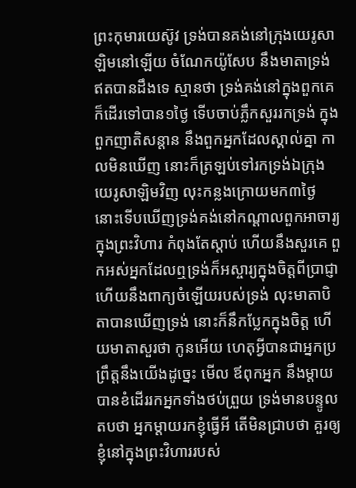ព្រះកុមារយេស៊ូវ ទ្រង់បានគង់នៅក្រុងយេរូសាឡិមនៅឡើយ ចំណែកយ៉ូសែប នឹងមាតាទ្រង់ ឥតបានដឹងទេ ស្មានថា ទ្រង់គង់នៅក្នុងពួកគេ ក៏ដើរទៅបាន១ថ្ងៃ ទើបចាប់ភ្លឹកសួររកទ្រង់ ក្នុងពួកញាតិសន្តាន នឹងពួកអ្នកដែលស្គាល់គ្នា កាលមិនឃើញ នោះក៏ត្រឡប់ទៅរកទ្រង់ឯក្រុងយេរូសាឡិមវិញ លុះកន្លងក្រោយមក៣ថ្ងៃ នោះទើបឃើញទ្រង់គង់នៅកណ្តាលពួកអាចារ្យក្នុងព្រះវិហារ កំពុងតែស្តាប់ ហើយនឹងសួរគេ ពួកអស់អ្នកដែលឮទ្រង់ក៏អស្ចារ្យក្នុងចិត្តពីប្រាជ្ញា ហើយនឹងពាក្យចំឡើយរបស់ទ្រង់ លុះមាតាបិតាបានឃើញទ្រង់ នោះក៏នឹកប្លែកក្នុងចិត្ត ហើយមាតាសួរថា កូនអើយ ហេតុអ្វីបានជាអ្នកប្រព្រឹត្តនឹងយើងដូច្នេះ មើល ឪពុកអ្នក នឹងម្តាយ បានខំដើររកអ្នកទាំងថប់ព្រួយ ទ្រង់មានបន្ទូលតបថា អ្នកម្តាយរកខ្ញុំធ្វើអី តើមិនជ្រាបថា គួរឲ្យខ្ញុំនៅក្នុងព្រះវិហាររបស់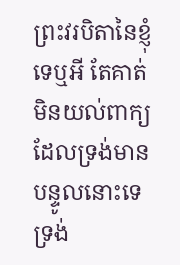ព្រះវរបិតានៃខ្ញុំទេឬអី តែគាត់មិនយល់ពាក្យដែលទ្រង់មានបន្ទូលនោះទេ ទ្រង់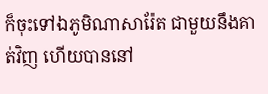ក៏ចុះទៅឯភូមិណាសារ៉ែត ជាមួយនឹងគាត់វិញ ហើយបាននៅ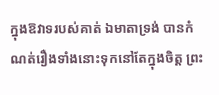ក្នុងឱវាទរបស់គាត់ ឯមាតាទ្រង់ បានកំណត់រឿងទាំងនោះទុកនៅតែក្នុងចិត្ត ព្រះ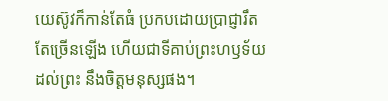យេស៊ូវក៏កាន់តែធំ ប្រកបដោយប្រាជ្ញារឹតតែច្រើនឡើង ហើយជាទីគាប់ព្រះហឫទ័យដល់ព្រះ នឹងចិត្តមនុស្សផង។